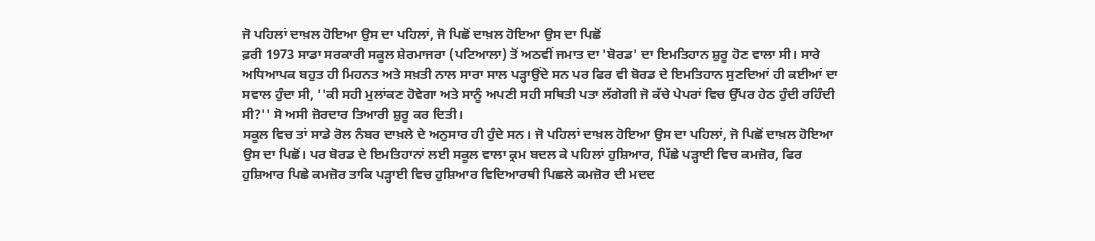ਜੋ ਪਹਿਲਾਂ ਦਾਖ਼ਲ ਹੋਇਆ ਉਸ ਦਾ ਪਹਿਲਾਂ, ਜੋ ਪਿਛੋਂ ਦਾਖ਼ਲ ਹੋਇਆ ਉਸ ਦਾ ਪਿਛੋਂ
ਫ਼ਰੀ 1973 ਸਾਡਾ ਸਰਕਾਰੀ ਸਕੂਲ ਸ਼ੇਰਮਾਜਰਾ (ਪਟਿਆਲਾ) ਤੋਂ ਅਠਵੀਂ ਜਮਾਤ ਦਾ 'ਬੋਰਡ' ਦਾ ਇਮਤਿਹਾਨ ਸ਼ੁਰੂ ਹੋਣ ਵਾਲਾ ਸੀ। ਸਾਰੇ ਅਧਿਆਪਕ ਬਹੁਤ ਹੀ ਮਿਹਨਤ ਅਤੇ ਸਖ਼ਤੀ ਨਾਲ ਸਾਰਾ ਸਾਲ ਪੜ੍ਹਾਉਂਦੇ ਸਨ ਪਰ ਫਿਰ ਵੀ ਬੋਰਡ ਦੇ ਇਮਤਿਹਾਨ ਸੁਣਦਿਆਂ ਹੀ ਕਈਆਂ ਦਾ ਸਵਾਲ ਹੁੰਦਾ ਸੀ, ''ਕੀ ਸਹੀ ਮੁਲਾਂਕਣ ਹੋਵੇਗਾ ਅਤੇ ਸਾਨੂੰ ਅਪਣੀ ਸਹੀ ਸਥਿਤੀ ਪਤਾ ਲੱਗੇਗੀ ਜੋ ਕੱਚੇ ਪੇਪਰਾਂ ਵਿਚ ਉੱਪਰ ਹੇਠ ਹੁੰਦੀ ਰਹਿੰਦੀ ਸੀ?'' ਸੋ ਅਸੀ ਜ਼ੋਰਦਾਰ ਤਿਆਰੀ ਸ਼ੁਰੂ ਕਰ ਦਿਤੀ।
ਸਕੂਲ ਵਿਚ ਤਾਂ ਸਾਡੇ ਰੋਲ ਨੰਬਰ ਦਾਖ਼ਲੇ ਦੇ ਅਨੁਸਾਰ ਹੀ ਹੁੰਦੇ ਸਨ। ਜੋ ਪਹਿਲਾਂ ਦਾਖ਼ਲ ਹੋਇਆ ਉਸ ਦਾ ਪਹਿਲਾਂ, ਜੋ ਪਿਛੋਂ ਦਾਖ਼ਲ ਹੋਇਆ ਉਸ ਦਾ ਪਿਛੋਂ। ਪਰ ਬੋਰਡ ਦੇ ਇਮਤਿਹਾਨਾਂ ਲਈ ਸਕੂਲ ਵਾਲਾ ਕ੍ਰਮ ਬਦਲ ਕੇ ਪਹਿਲਾਂ ਹੁਸ਼ਿਆਰ, ਪਿੱਛੇ ਪੜ੍ਹਾਈ ਵਿਚ ਕਮਜ਼ੋਰ, ਫਿਰ ਹੁਸ਼ਿਆਰ ਪਿਛੇ ਕਮਜ਼ੋਰ ਤਾਕਿ ਪੜ੍ਹਾਈ ਵਿਚ ਹੁਸ਼ਿਆਰ ਵਿਦਿਆਰਥੀ ਪਿਛਲੇ ਕਮਜ਼ੋਰ ਦੀ ਮਦਦ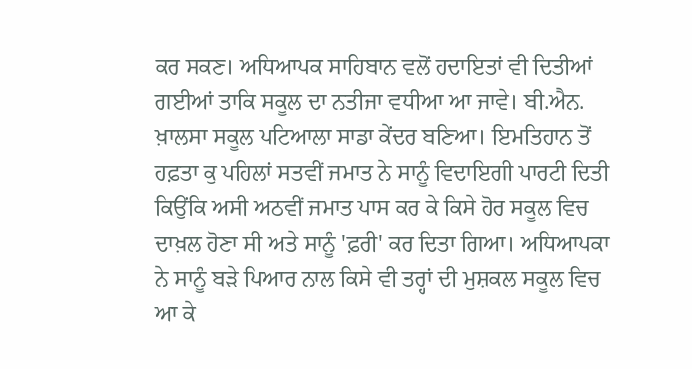ਕਰ ਸਕਣ। ਅਧਿਆਪਕ ਸਾਹਿਬਾਨ ਵਲੋਂ ਹਦਾਇਤਾਂ ਵੀ ਦਿਤੀਆਂ ਗਈਆਂ ਤਾਕਿ ਸਕੂਲ ਦਾ ਨਤੀਜਾ ਵਧੀਆ ਆ ਜਾਵੇ। ਬੀ.ਐਨ. ਖ਼ਾਲਸਾ ਸਕੂਲ ਪਟਿਆਲਾ ਸਾਡਾ ਕੇਂਦਰ ਬਣਿਆ। ਇਮਤਿਹਾਨ ਤੋਂ ਹਫ਼ਤਾ ਕੁ ਪਹਿਲਾਂ ਸਤਵੀਂ ਜਮਾਤ ਨੇ ਸਾਨੂੰ ਵਿਦਾਇਗੀ ਪਾਰਟੀ ਦਿਤੀ ਕਿਉਂਕਿ ਅਸੀ ਅਠਵੀਂ ਜਮਾਤ ਪਾਸ ਕਰ ਕੇ ਕਿਸੇ ਹੋਰ ਸਕੂਲ ਵਿਚ ਦਾਖ਼ਲ ਹੋਣਾ ਸੀ ਅਤੇ ਸਾਨੂੰ 'ਫ਼ਰੀ' ਕਰ ਦਿਤਾ ਗਿਆ। ਅਧਿਆਪਕਾ ਨੇ ਸਾਨੂੰ ਬੜੇ ਪਿਆਰ ਨਾਲ ਕਿਸੇ ਵੀ ਤਰ੍ਹਾਂ ਦੀ ਮੁਸ਼ਕਲ ਸਕੂਲ ਵਿਚ ਆ ਕੇ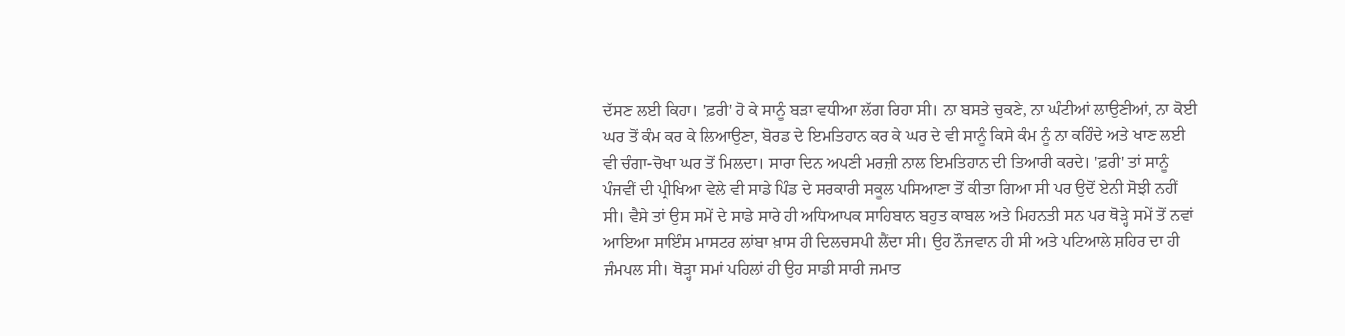ਦੱਸਣ ਲਈ ਕਿਹਾ। 'ਫ਼ਰੀ' ਹੋ ਕੇ ਸਾਨੂੰ ਬੜਾ ਵਧੀਆ ਲੱਗ ਰਿਹਾ ਸੀ। ਨਾ ਬਸਤੇ ਚੁਕਣੇ, ਨਾ ਘੰਟੀਆਂ ਲਾਉਣੀਆਂ, ਨਾ ਕੋਈ ਘਰ ਤੋਂ ਕੰਮ ਕਰ ਕੇ ਲਿਆਉਣਾ, ਬੋਰਡ ਦੇ ਇਮਤਿਹਾਨ ਕਰ ਕੇ ਘਰ ਦੇ ਵੀ ਸਾਨੂੰ ਕਿਸੇ ਕੰਮ ਨੂੰ ਨਾ ਕਹਿੰਦੇ ਅਤੇ ਖਾਣ ਲਈ ਵੀ ਚੰਗਾ-ਚੋਖਾ ਘਰ ਤੋਂ ਮਿਲਦਾ। ਸਾਰਾ ਦਿਨ ਅਪਣੀ ਮਰਜ਼ੀ ਨਾਲ ਇਮਤਿਹਾਨ ਦੀ ਤਿਆਰੀ ਕਰਦੇ। 'ਫ਼ਰੀ' ਤਾਂ ਸਾਨੂੰ ਪੰਜਵੀਂ ਦੀ ਪ੍ਰੀਖਿਆ ਵੇਲੇ ਵੀ ਸਾਡੇ ਪਿੰਡ ਦੇ ਸਰਕਾਰੀ ਸਕੂਲ ਪਸਿਆਣਾ ਤੋਂ ਕੀਤਾ ਗਿਆ ਸੀ ਪਰ ਉਦੋਂ ਏਨੀ ਸੋਝੀ ਨਹੀਂ ਸੀ। ਵੈਸੇ ਤਾਂ ਉਸ ਸਮੇਂ ਦੇ ਸਾਡੇ ਸਾਰੇ ਹੀ ਅਧਿਆਪਕ ਸਾਹਿਬਾਨ ਬਹੁਤ ਕਾਬਲ ਅਤੇ ਮਿਹਨਤੀ ਸਨ ਪਰ ਥੋੜ੍ਹੇ ਸਮੇਂ ਤੋਂ ਨਵਾਂ ਆਇਆ ਸਾਇੰਸ ਮਾਸਟਰ ਲਾਂਬਾ ਖ਼ਾਸ ਹੀ ਦਿਲਚਸਪੀ ਲੈਂਦਾ ਸੀ। ਉਹ ਨੌਜਵਾਨ ਹੀ ਸੀ ਅਤੇ ਪਟਿਆਲੇ ਸ਼ਹਿਰ ਦਾ ਹੀ ਜੰਮਪਲ ਸੀ। ਥੋੜ੍ਹਾ ਸਮਾਂ ਪਹਿਲਾਂ ਹੀ ਉਹ ਸਾਡੀ ਸਾਰੀ ਜਮਾਤ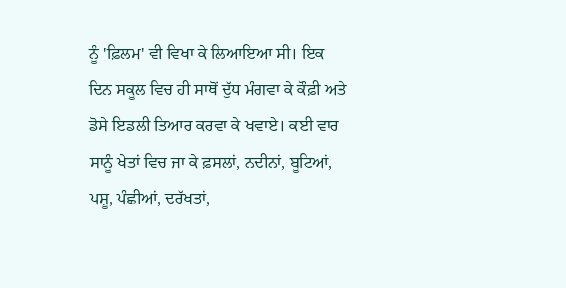ਨੂੰ 'ਫ਼ਿਲਮ' ਵੀ ਵਿਖਾ ਕੇ ਲਿਆਇਆ ਸੀ। ਇਕ ਦਿਨ ਸਕੂਲ ਵਿਚ ਹੀ ਸਾਥੋਂ ਦੁੱਧ ਮੰਗਵਾ ਕੇ ਕੌਫ਼ੀ ਅਤੇ ਡੋਸੇ ਇਡਲੀ ਤਿਆਰ ਕਰਵਾ ਕੇ ਖਵਾਏ। ਕਈ ਵਾਰ ਸਾਨੂੰ ਖੇਤਾਂ ਵਿਚ ਜਾ ਕੇ ਫ਼ਸਲਾਂ, ਨਦੀਨਾਂ, ਬੂਟਿਆਂ, ਪਸ਼ੂ, ਪੰਛੀਆਂ, ਦਰੱਖਤਾਂ,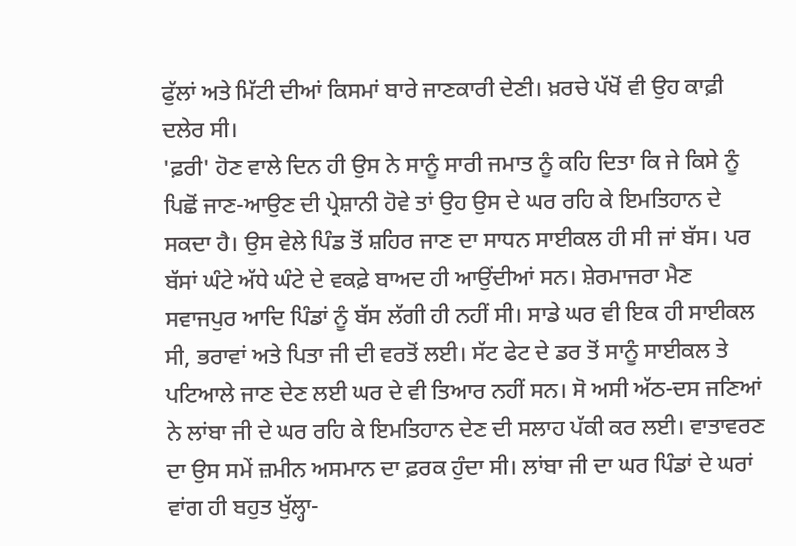ਫੁੱਲਾਂ ਅਤੇ ਮਿੱਟੀ ਦੀਆਂ ਕਿਸਮਾਂ ਬਾਰੇ ਜਾਣਕਾਰੀ ਦੇਣੀ। ਖ਼ਰਚੇ ਪੱਖੋਂ ਵੀ ਉਹ ਕਾਫ਼ੀ ਦਲੇਰ ਸੀ।
'ਫ਼ਰੀ' ਹੋਣ ਵਾਲੇ ਦਿਨ ਹੀ ਉਸ ਨੇ ਸਾਨੂੰ ਸਾਰੀ ਜਮਾਤ ਨੂੰ ਕਹਿ ਦਿਤਾ ਕਿ ਜੇ ਕਿਸੇ ਨੂੰ ਪਿਛੋਂ ਜਾਣ-ਆਉਣ ਦੀ ਪ੍ਰੇਸ਼ਾਨੀ ਹੋਵੇ ਤਾਂ ਉਹ ਉਸ ਦੇ ਘਰ ਰਹਿ ਕੇ ਇਮਤਿਹਾਨ ਦੇ ਸਕਦਾ ਹੈ। ਉਸ ਵੇਲੇ ਪਿੰਡ ਤੋਂ ਸ਼ਹਿਰ ਜਾਣ ਦਾ ਸਾਧਨ ਸਾਈਕਲ ਹੀ ਸੀ ਜਾਂ ਬੱਸ। ਪਰ ਬੱਸਾਂ ਘੰਟੇ ਅੱਧੇ ਘੰਟੇ ਦੇ ਵਕਫ਼ੇ ਬਾਅਦ ਹੀ ਆਉਂਦੀਆਂ ਸਨ। ਸ਼ੇਰਮਾਜਰਾ ਮੈਣ ਸਵਾਜਪੁਰ ਆਦਿ ਪਿੰਡਾਂ ਨੂੰ ਬੱਸ ਲੱਗੀ ਹੀ ਨਹੀਂ ਸੀ। ਸਾਡੇ ਘਰ ਵੀ ਇਕ ਹੀ ਸਾਈਕਲ ਸੀ, ਭਰਾਵਾਂ ਅਤੇ ਪਿਤਾ ਜੀ ਦੀ ਵਰਤੋਂ ਲਈ। ਸੱਟ ਫੇਟ ਦੇ ਡਰ ਤੋਂ ਸਾਨੂੰ ਸਾਈਕਲ ਤੇ ਪਟਿਆਲੇ ਜਾਣ ਦੇਣ ਲਈ ਘਰ ਦੇ ਵੀ ਤਿਆਰ ਨਹੀਂ ਸਨ। ਸੋ ਅਸੀ ਅੱਠ-ਦਸ ਜਣਿਆਂ ਨੇ ਲਾਂਬਾ ਜੀ ਦੇ ਘਰ ਰਹਿ ਕੇ ਇਮਤਿਹਾਨ ਦੇਣ ਦੀ ਸਲਾਹ ਪੱਕੀ ਕਰ ਲਈ। ਵਾਤਾਵਰਣ ਦਾ ਉਸ ਸਮੇਂ ਜ਼ਮੀਨ ਅਸਮਾਨ ਦਾ ਫ਼ਰਕ ਹੁੰਦਾ ਸੀ। ਲਾਂਬਾ ਜੀ ਦਾ ਘਰ ਪਿੰਡਾਂ ਦੇ ਘਰਾਂ ਵਾਂਗ ਹੀ ਬਹੁਤ ਖੁੱਲ੍ਹਾ-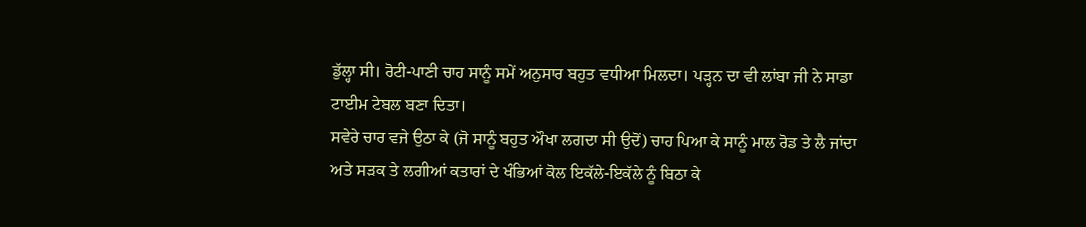ਡੁੱਲ੍ਹਾ ਸੀ। ਰੋਟੀ-ਪਾਣੀ ਚਾਹ ਸਾਨੂੰ ਸਮੇਂ ਅਨੁਸਾਰ ਬਹੁਤ ਵਧੀਆ ਮਿਲਦਾ। ਪੜ੍ਹਨ ਦਾ ਵੀ ਲਾਂਬਾ ਜੀ ਨੇ ਸਾਡਾ ਟਾਈਮ ਟੇਬਲ ਬਣਾ ਦਿਤਾ।
ਸਵੇਰੇ ਚਾਰ ਵਜੇ ਉਠਾ ਕੇ (ਜੋ ਸਾਨੂੰ ਬਹੁਤ ਔਖਾ ਲਗਦਾ ਸੀ ਉਦੋਂ) ਚਾਹ ਪਿਆ ਕੇ ਸਾਨੂੰ ਮਾਲ ਰੋਡ ਤੇ ਲੈ ਜਾਂਦਾ ਅਤੇ ਸੜਕ ਤੇ ਲਗੀਆਂ ਕਤਾਰਾਂ ਦੇ ਖੰਭਿਆਂ ਕੋਲ ਇਕੱਲੇ-ਇਕੱਲੇ ਨੂੰ ਬਿਠਾ ਕੇ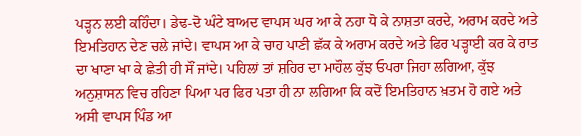ਪੜ੍ਹਨ ਲਈ ਕਹਿੰਦਾ। ਡੇਢ-ਦੋ ਘੰਟੇ ਬਾਅਦ ਵਾਪਸ ਘਰ ਆ ਕੇ ਨਹਾ ਧੋ ਕੇ ਨਾਸ਼ਤਾ ਕਰਦੇ, ਅਰਾਮ ਕਰਦੇ ਅਤੇ ਇਮਤਿਹਾਨ ਦੇਣ ਚਲੇ ਜਾਂਦੇ। ਵਾਪਸ ਆ ਕੇ ਚਾਹ ਪਾਣੀ ਛੱਕ ਕੇ ਅਰਾਮ ਕਰਦੇ ਅਤੇ ਫਿਰ ਪੜ੍ਹਾਈ ਕਰ ਕੇ ਰਾਤ ਦਾ ਖਾਣਾ ਖਾ ਕੇ ਛੇਤੀ ਹੀ ਸੌਂ ਜਾਂਦੇ। ਪਹਿਲਾਂ ਤਾਂ ਸ਼ਹਿਰ ਦਾ ਮਾਹੌਲ ਕੁੱਝ ਓਪਰਾ ਜਿਹਾ ਲਗਿਆ, ਕੁੱਝ ਅਨੁਸ਼ਾਸਨ ਵਿਚ ਰਹਿਣਾ ਪਿਆ ਪਰ ਫਿਰ ਪਤਾ ਹੀ ਨਾ ਲਗਿਆ ਕਿ ਕਦੋਂ ਇਮਤਿਹਾਨ ਖ਼ਤਮ ਹੋ ਗਏ ਅਤੇ ਅਸੀ ਵਾਪਸ ਪਿੰਡ ਆ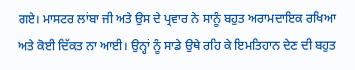ਗਏ। ਮਾਸਟਰ ਲਾਂਬਾ ਜੀ ਅਤੇ ਉਸ ਦੇ ਪ੍ਰਵਾਰ ਨੇ ਸਾਨੂੰ ਬਹੁਤ ਅਰਾਮਦਾਇਕ ਰਖਿਆ ਅਤੇ ਕੋਈ ਦਿੱਕਤ ਨਾ ਆਈ। ਉਨ੍ਹਾਂ ਨੂੰ ਸਾਡੇ ਉਥੇ ਰਹਿ ਕੇ ਇਮਤਿਹਾਨ ਦੇਣ ਦੀ ਬਹੁਤ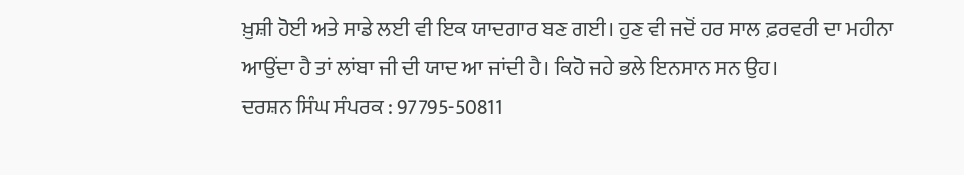ਖ਼ੁਸ਼ੀ ਹੋਈ ਅਤੇ ਸਾਡੇ ਲਈ ਵੀ ਇਕ ਯਾਦਗਾਰ ਬਣ ਗਈ। ਹੁਣ ਵੀ ਜਦੋਂ ਹਰ ਸਾਲ ਫ਼ਰਵਰੀ ਦਾ ਮਹੀਨਾ ਆਉਂਦਾ ਹੈ ਤਾਂ ਲਾਂਬਾ ਜੀ ਦੀ ਯਾਦ ਆ ਜਾਂਦੀ ਹੈ। ਕਿਹੋ ਜਹੇ ਭਲੇ ਇਨਸਾਨ ਸਨ ਉਹ।
ਦਰਸ਼ਨ ਸਿੰਘ ਸੰਪਰਕ : 97795-50811